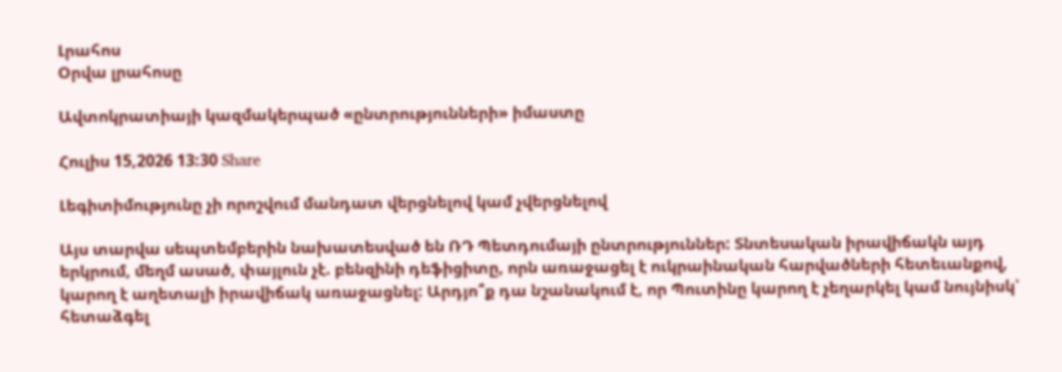Լրահոս
Օրվա լրահոսը

Ավտոկրատիայի կազմակերպած «ընտրությունների» իմաստը

Հուլիս 15,2026 13:30 Share

Լեգիտիմությունը չի որոշվում մանդատ վերցնելով կամ չվերցնելով

Այս տարվա սեպտեմբերին նախատեսված են ՌԴ Պետդումայի ընտրություններ: Տնտեսական իրավիճակն այդ երկրում, մեղմ ասած, փայլուն չէ. բենզինի դեֆիցիտը, որն առաջացել է ուկրաինական հարվածների հետեւանքով, կարող է աղետալի իրավիճակ առաջացնել: Արդյո՞ք դա նշանակում է, որ Պուտինը կարող է չեղարկել կամ նույնիսկ՝ հետաձգել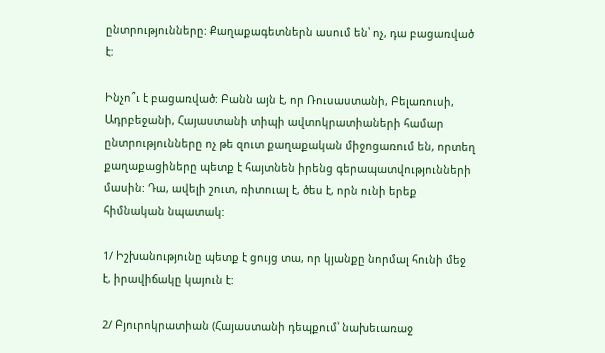ընտրությունները: Քաղաքագետներն ասում են՝ ոչ, դա բացառված է:

Ինչո՞ւ է բացառված: Բանն այն է, որ Ռուսաստանի, Բելառուսի, Ադրբեջանի, Հայաստանի տիպի ավտոկրատիաների համար ընտրությունները ոչ թե զուտ քաղաքական միջոցառում են, որտեղ քաղաքացիները պետք է հայտնեն իրենց գերապատվությունների մասին: Դա, ավելի շուտ, ռիտուալ է, ծես է, որն ունի երեք հիմնական նպատակ:

1/ Իշխանությունը պետք է ցույց տա, որ կյանքը նորմալ հունի մեջ է, իրավիճակը կայուն է:

2/ Բյուրոկրատիան (Հայաստանի դեպքում՝ նախեւառաջ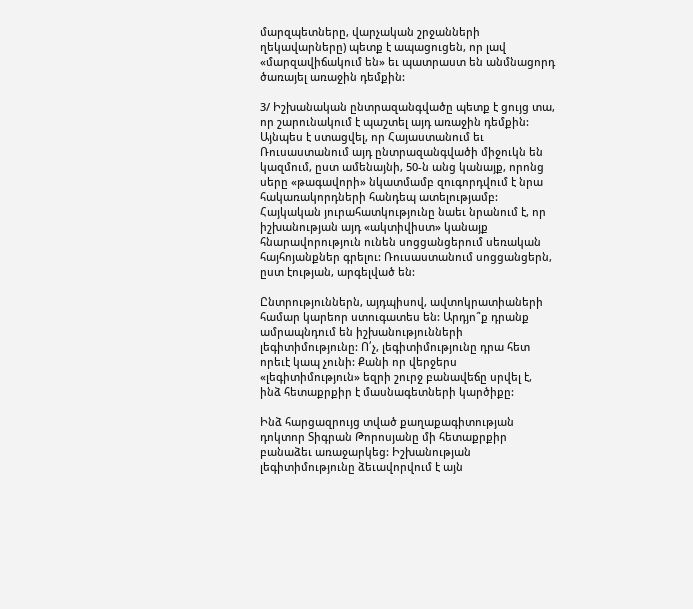մարզպետները, վարչական շրջանների ղեկավարները) պետք է ապացուցեն, որ լավ «մարզավիճակում են» եւ պատրաստ են անմնացորդ ծառայել առաջին դեմքին:

3/ Իշխանական ընտրազանգվածը պետք է ցույց տա, որ շարունակում է պաշտել այդ առաջին դեմքին: Այնպես է ստացվել, որ Հայաստանում եւ Ռուսաստանում այդ ընտրազանգվածի միջուկն են կազմում, ըստ ամենայնի, 50-ն անց կանայք, որոնց սերը «թագավորի» նկատմամբ զուգորդվում է նրա հակառակորդների հանդեպ ատելությամբ: Հայկական յուրահատկությունը նաեւ նրանում է, որ իշխանության այդ «ակտիվիստ» կանայք հնարավորություն ունեն սոցցանցերում սեռական հայհոյանքներ գրելու: Ռուսաստանում սոցցանցերն, ըստ էության, արգելված են:

Ընտրություններն, այդպիսով, ավտոկրատիաների համար կարեոր ստուգատես են: Արդյո՞ք դրանք ամրապնդում են իշխանությունների լեգիտիմությունը: Ո՛չ, լեգիտիմությունը դրա հետ որեւէ կապ չունի: Քանի որ վերջերս «լեգիտիմություն» եզրի շուրջ բանավեճը սրվել է, ինձ հետաքրքիր է մասնագետների կարծիքը:

Ինձ հարցազրույց տված քաղաքագիտության դոկտոր Տիգրան Թորոսյանը մի հետաքրքիր բանաձեւ առաջարկեց: Իշխանության լեգիտիմությունը ձեւավորվում է այն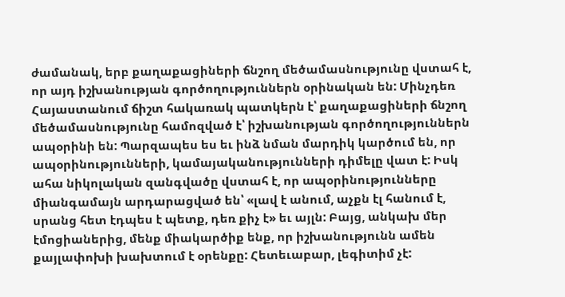ժամանակ, երբ քաղաքացիների ճնշող մեծամասնությունը վստահ է, որ այդ իշխանության գործողություններն օրինական են: Մինչդեռ Հայաստանում ճիշտ հակառակ պատկերն է՝ քաղաքացիների ճնշող մեծամասնությունը համոզված է՝ իշխանության գործողություններն ապօրինի են: Պարզապես ես եւ ինձ նման մարդիկ կարծում են, որ ապօրինությունների, կամայականությունների դիմելը վատ է: Իսկ ահա նիկոլական զանգվածը վստահ է, որ ապօրինությունները միանգամայն արդարացված են՝ «լավ է անում, աչքն էլ հանում է, սրանց հետ էդպես է պետք, դեռ քիչ է» եւ այլն: Բայց, անկախ մեր էմոցիաներից, մենք միակարծիք ենք, որ իշխանությունն ամեն քայլափոխի խախտում է օրենքը: Հետեւաբար, լեգիտիմ չէ: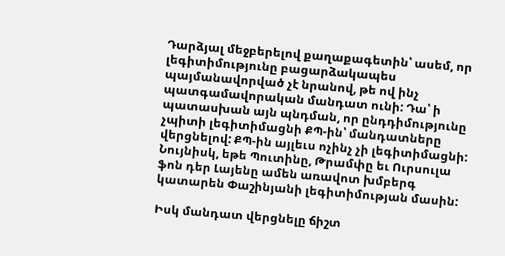Դարձյալ մեջբերելով քաղաքագետին՝ ասեմ, որ լեգիտիմությունը բացարձակապես պայմանավորված չէ նրանով, թե ով ինչ պատգամավորական մանդատ ունի: Դա՝ ի պատասխան այն պնդման, որ ընդդիմությունը չպիտի լեգիտիմացնի ՔՊ-ին՝ մանդատները վերցնելով: ՔՊ-ին այլեւս ոչինչ չի լեգիտիմացնի: Նույնիսկ, եթե Պուտինը, Թրամփը եւ Ուրսուլա ֆոն դեր Լայենը ամեն առավոտ խմբերգ կատարեն Փաշինյանի լեգիտիմության մասին:

Իսկ մանդատ վերցնելը ճիշտ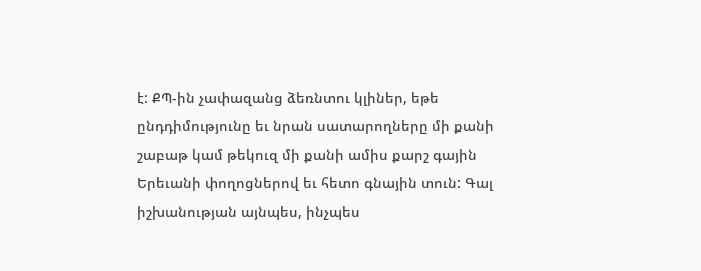է: ՔՊ-ին չափազանց ձեռնտու կլիներ, եթե ընդդիմությունը եւ նրան սատարողները մի քանի շաբաթ կամ թեկուզ մի քանի ամիս քարշ գային Երեւանի փողոցներով եւ հետո գնային տուն: Գալ իշխանության այնպես, ինչպես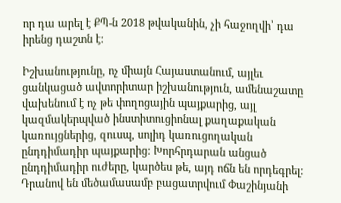որ դա արել է ՔՊ-ն 2018 թվականին, չի հաջողվի՝ դա իրենց դաշտն է:

Իշխանությունը, ոչ միայն Հայաստանում, այլեւ ցանկացած ավտորիտար իշխանություն, ամենաշատը վախենում է ոչ թե փողոցային պայքարից, այլ կազմակերպված ինստիտուցիոնալ քաղաքական կառույցներից, զուսպ, սոլիդ կառուցողական ընդդիմադիր պայքարից: Խորհրդարան անցած ընդդիմադիր ուժերը, կարծես թե, այդ ոճն են որդեգրել: Դրանով են մեծամասամբ բացատրվում Փաշինյանի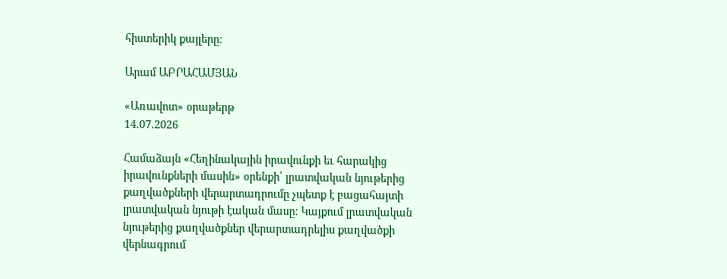հիստերիկ քայլերը:

Արամ ԱԲՐԱՀԱՄՅԱՆ

«Առավոտ» օրաթերթ
14.07.2026

Համաձայն «Հեղինակային իրավունքի եւ հարակից իրավունքների մասին» օրենքի՝ լրատվական նյութերից քաղվածքների վերարտադրումը չպետք է բացահայտի լրատվական նյութի էական մասը: Կայքում լրատվական նյութերից քաղվածքներ վերարտադրելիս քաղվածքի վերնագրում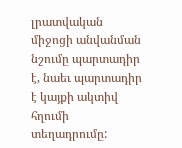լրատվական միջոցի անվանման նշումը պարտադիր է, նաեւ պարտադիր է կայքի ակտիվ հղումի տեղադրումը: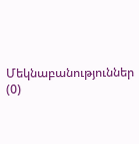Մեկնաբանություններ (0)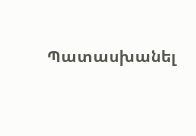Պատասխանել